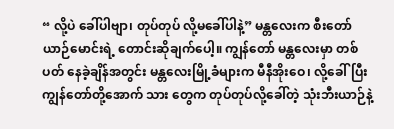“ လို့ပဲ ခေါ်ပါဗျာ၊ တုပ်တုပ် လို့မခေါ်ပါနဲ့” မန္တလေးက စီးတော်ယာဉ်မောင်းရဲ့ တောင်းဆိုချက်ပေါ့။ ကျွန်တော် မန္တလေးမှာ တစ် ပတ် နေခဲ့ချိန်အတွင်း မန္တလေးမြို့ခံများက မီနီအိုးဝေ၊ လို့ခေါ်ပြီး ကျွန်တော်တို့အောက် သား တွေက တုပ်တုပ်လို့ခေါ်တဲ့ သုံးဘီးယာဉ်နဲ့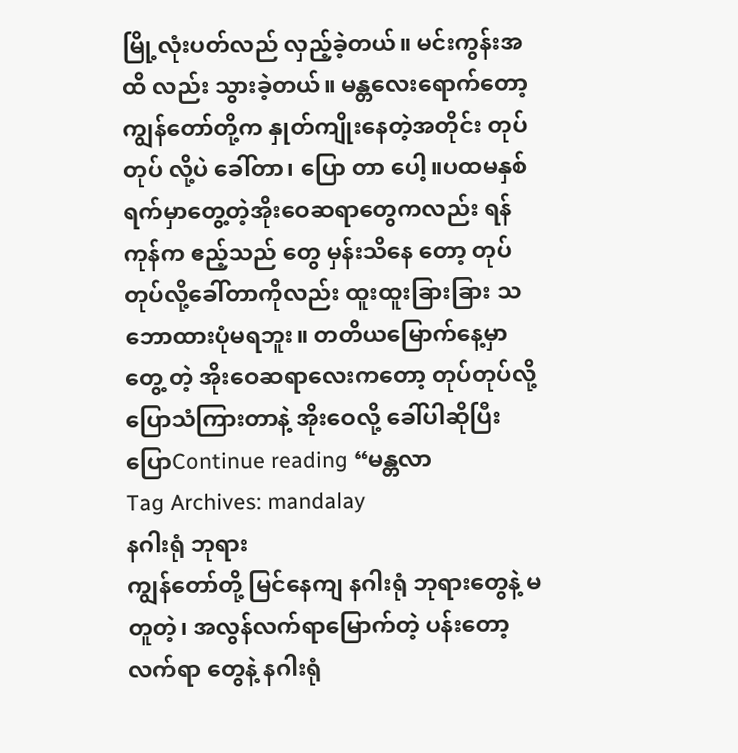မြို့လုံးပတ်လည် လှည့်ခဲ့တယ်။ မင်းကွန်းအထိ လည်း သွားခဲ့တယ်။ မန္တလေးရောက်တော့ ကျွန်တော်တို့က နှုတ်ကျိုးနေတဲ့အတိုင်း တုပ်တုပ် လို့ပဲ ခေါ်တာ၊ ပြော တာ ပေါ့။ပထမနှစ်ရက်မှာတွေ့တဲ့အိုးဝေဆရာတွေကလည်း ရန်ကုန်က ဧည့်သည် တွေ မှန်းသိနေ တော့ တုပ်တုပ်လို့ခေါ်တာကိုလည်း ထူးထူးခြားခြား သဘောထားပုံမရဘူး။ တတိယမြောက်နေ့မှာ တွေ့ တဲ့ အိုးဝေဆရာလေးကတော့ တုပ်တုပ်လို့ ပြောသံကြားတာနဲ့ အိုးဝေလို့ ခေါ်ပါဆိုပြီး ပြောContinue reading “မန္တလာ
Tag Archives: mandalay
နဂါးရုံ ဘုရား
ကျွန်တော်တို့ မြင်နေကျ နဂါးရုံ ဘုရားတွေနဲ့ မတူတဲ့၊ အလွန်လက်ရာမြောက်တဲ့ ပန်းတော့ လက်ရာ တွေနဲ့ နဂါးရုံ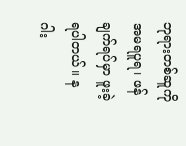ဘုရားတစ်ဆူကို အမရပူရ၊ ဖန်ချက်ရပ်မှာ ဖူးခဲ့ရပါတယ်။ နဂါး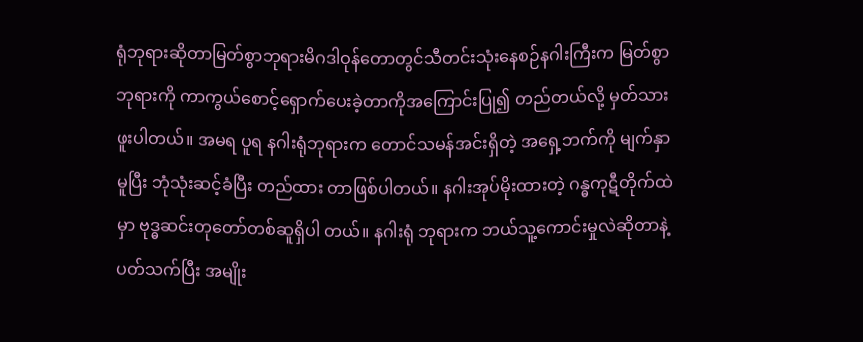ရုံဘုရားဆိုတာမြတ်စွာဘုရားမိဂဒါဝုန်တောတွင်သီတင်းသုံးနေစဉ်နဂါးကြီးက မြတ်စွာဘုရားကို ကာကွယ်စောင့်ရှောက်ပေးခဲ့တာကိုအကြောင်းပြု၍ တည်တယ်လို့ မှတ်သားဖူးပါတယ်။ အမရ ပူရ နဂါးရုံဘုရားက တောင်သမန်အင်းရှိတဲ့ အရှေ့ဘက်ကို မျက်နှာမူပြီး ဘုံသုံးဆင့်ခံပြီး တည်ထား တာဖြစ်ပါတယ်။ နဂါးအုပ်မိုးထားတဲ့ ဂန္ဓကုဋီတိုက်ထဲမှာ ဗုဒ္ဓဆင်းတုတော်တစ်ဆူရှိပါ တယ်။ နဂါးရုံ ဘုရားက ဘယ်သူ့ကောင်းမှုလဲဆိုတာနဲ့ပတ်သက်ပြီး အမျိုး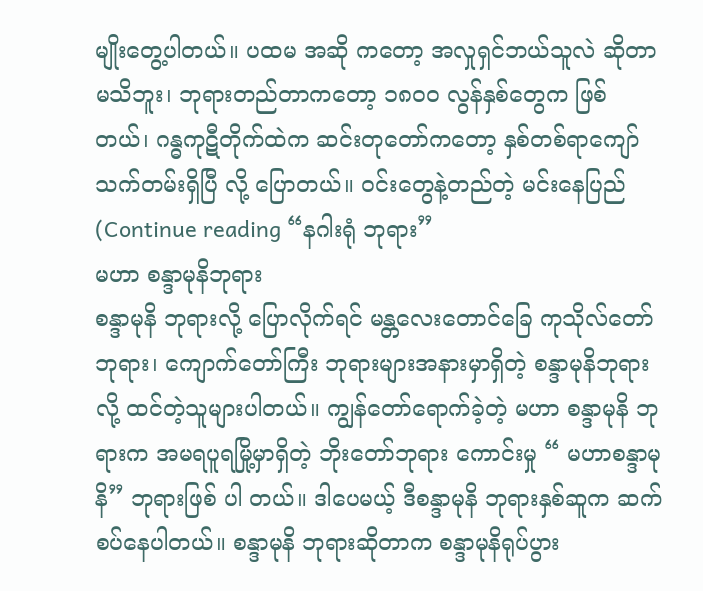မျိုးတွေ့ပါတယ်။ ပထမ အဆို ကတော့ အလှုရှင်ဘယ်သူလဲ ဆိုတာ မသိဘူး၊ ဘုရားတည်တာကတော့ ၁၈၀၀ လွန်နှစ်တွေက ဖြစ် တယ်၊ ဂန္ဓကုဋီတိုက်ထဲက ဆင်းတုတော်ကတော့ နှစ်တစ်ရာကျော်သက်တမ်းရှိပြီ လို့ ပြောတယ်။ ဝင်းတွေနဲ့တည်တဲ့ မင်းနေပြည် (Continue reading “နဂါးရုံ ဘုရား”
မဟာ စန္ဒာမုနိဘုရား
စန္ဒာမုနိ ဘုရားလို့ ပြောလိုက်ရင် မန္တလေးတောင်ခြေ ကုသိုလ်တော်ဘုရား၊ ကျောက်တော်ကြီး ဘုရားများအနားမှာရှိတဲ့ စန္ဒာမုနိဘုရား လို့ ထင်တဲ့သူများပါတယ်။ ကျွန်တော်ရောက်ခဲ့တဲ့ မဟာ စန္ဒာမုနိ ဘုရားက အမရပူရမြို့မှာရှိတဲ့ ဘိုးတော်ဘုရား ကောင်းမှု “ မဟာစန္ဒာမုနိ” ဘုရားဖြစ် ပါ တယ်။ ဒါပေမယ့် ဒီစန္ဒာမုနိ ဘုရားနှစ်ဆူက ဆက်စပ်နေပါတယ်။ စန္ဒာမုနိ ဘုရားဆိုတာက စန္ဒာမုနိရုပ်ပွား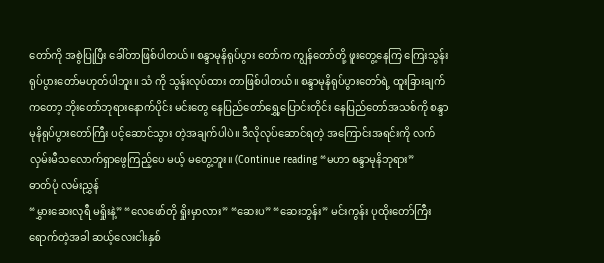တော်ကို အစွဲပြုပြီး ခေါ်တာဖြစ်ပါတယ်။ စန္ဒာမုနိရုပ်ပွား တော်က ကျွန်တော်တို့ ဖူးတွေ့နေကြ ကြေးသွန်းရုပ်ပွားတော်မဟုတ်ပါဘူး။ သံ ကို သွန်းလုပ်ထား တာဖြစ်ပါတယ်။ စန္ဒာမုနိရုပ်ပွားတော်ရဲ့ ထူးခြားချက်ကတော့ ဘိုးတော်ဘုရားနောက်ပိုင်း မင်းတွေ နေပြည်တော်ရွှေ့ပြောင်းတိုင်း နေပြည်တော်အသစ်ကို စန္ဒာမုနိရုပ်ပွားတော်ကြီး ပင့်ဆောင်သွား တဲ့အချက်ပါပဲ။ ဒီလိုလုပ်ဆောင်ရတဲ့ အကြောင်းအရင်းကို လက်လှမ်းမီသလောက်ရှာဖွေကြည့်ပေ မယ့် မတွေ့ဘူး။ (Continue reading “မဟာ စန္ဒာမုနိဘုရား”
ဓာတ်ပုံ လမ်းညွှန်
“မွှားဆေးလုရီ မရှိုးနဲ့” “လေဖော်တို ရှိုးမှာလား” “ဆေးပ” “ဆေးဘွန်း” မင်းကွန်း ပုထိုးတော်ကြီး ရောက်တဲ့အခါ ဆယ့်လေးငါးနှစ်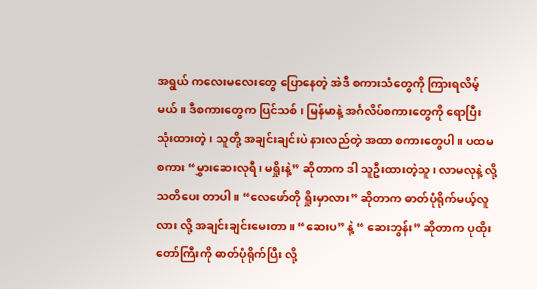အရွယ် ကလေးမလေးတွေ ပြောနေတဲ့ အဲဒီ စကားသံတွေကို ကြားရလိမ့်မယ်။ ဒီစကားတွေက ပြင်သစ် ၊ မြန်မာနဲ့ အင်္ဂလိပ်စကားတွေကို ရောပြီး သုံးထားတဲ့ ၊ သူတို့ အချင်းချင်းပဲ နားလည်တဲ့ အထာ စကားတွေပါ။ ပထမ စကား “မွှားဆေးလုရီ၊ မရှိုးနဲ့” ဆိုတာက ဒါ သူဦးထားတဲ့သူ၊ လာမလုနဲ့ လို့ သတိပေး တာပါ။ “လေဖော်တို ရှိုးမှာလား” ဆိုတာက ဓာတ်ပုံရိုက်မယ့်လူလား လို့ အချင်းချင်းမေးတာ။ “ဆေးပ” နဲ့ “ ဆေးဘွန်း” ဆိုတာက ပုထိုးတော်ကြီးကို ဓာတ်ပုံရိုက်ပြီး လို့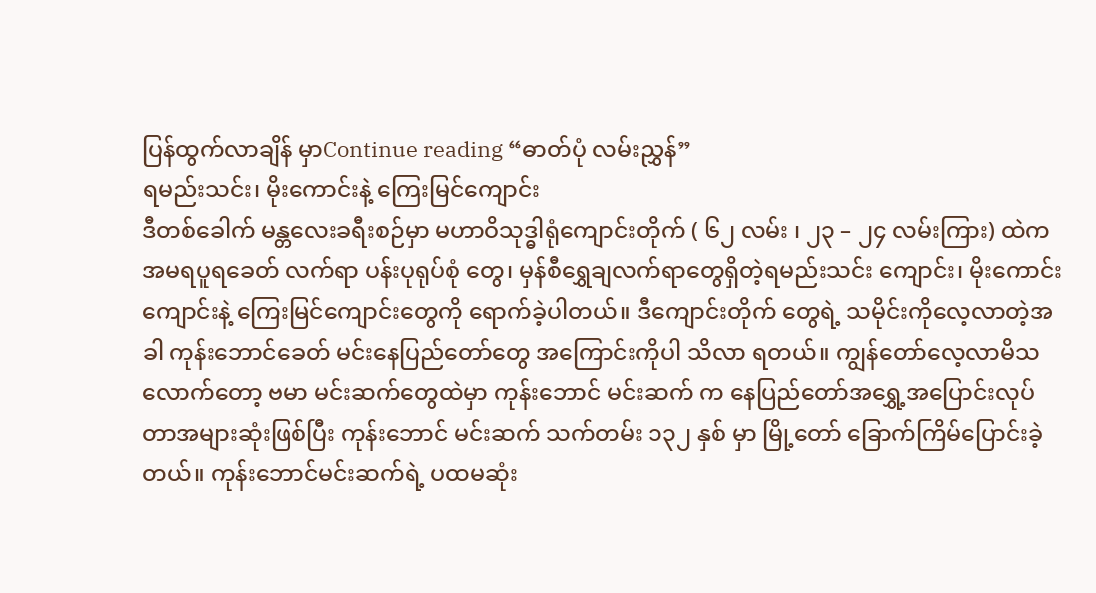ပြန်ထွက်လာချိန် မှာContinue reading “ဓာတ်ပုံ လမ်းညွှန်”
ရမည်းသင်း၊ မိုးကောင်းနဲ့ ကြေးမြင်ကျောင်း
ဒီတစ်ခေါက် မန္တလေးခရီးစဉ်မှာ မဟာဝိသုဒ္ဓါရုံကျောင်းတိုက် ( ၆၂ လမ်း ၊ ၂၃ – ၂၄ လမ်းကြား) ထဲက အမရပူရခေတ် လက်ရာ ပန်းပုရုပ်စုံ တွေ၊ မှန်စီရွှေချလက်ရာတွေရှိတဲ့ရမည်းသင်း ကျောင်း၊ မိုးကောင်းကျောင်းနဲ့ ကြေးမြင်ကျောင်းတွေကို ရောက်ခဲ့ပါတယ်။ ဒီကျောင်းတိုက် တွေရဲ့ သမိုင်းကိုလေ့လာတဲ့အခါ ကုန်းဘောင်ခေတ် မင်းနေပြည်တော်တွေ အကြောင်းကိုပါ သိလာ ရတယ်။ ကျွန်တော်လေ့လာမိသလောက်တော့ ဗမာ မင်းဆက်တွေထဲမှာ ကုန်းဘောင် မင်းဆက် က နေပြည်တော်အရွှေ့အပြောင်းလုပ်တာအများဆုံးဖြစ်ပြီး ကုန်းဘောင် မင်းဆက် သက်တမ်း ၁၃၂ နှစ် မှာ မြို့တော် ခြောက်ကြိမ်ပြောင်းခဲ့တယ်။ ကုန်းဘောင်မင်းဆက်ရဲ့ ပထမဆုံး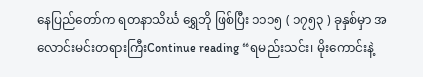နေပြည်တော်က ရတနာသိင်္ဃ ရွှေဘို ဖြစ်ပြီး ၁၁၁၅ ( ၁၇၅၃ ) ခုနှစ်မှာ အလောင်းမင်းတရားကြီးContinue reading “ရမည်းသင်း၊ မိုးကောင်းနဲ့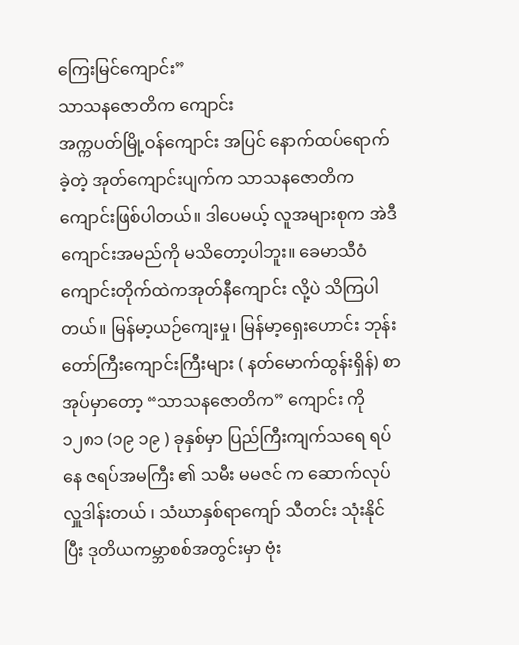ကြေးမြင်ကျောင်း”
သာသနဇောတိက ကျောင်း
အက္ကပတ်မြို့ဝန်ကျောင်း အပြင် နောက်ထပ်ရောက်ခဲ့တဲ့ အုတ်ကျောင်းပျက်က သာသနဇောတိက ကျောင်းဖြစ်ပါတယ်။ ဒါပေမယ့် လူအများစုက အဲဒီကျောင်းအမည်ကို မသိတော့ပါဘူး။ ခေမာသီဝံ ကျောင်းတိုက်ထဲကအုတ်နီကျောင်း လို့ပဲ သိကြပါတယ်။ မြန်မာ့ယဉ်ကျေးမှု၊ မြန်မာ့ရှေးဟောင်း ဘုန်းတော်ကြီးကျောင်းကြီးများ ( နတ်မောက်ထွန်းရှိန်) စာအုပ်မှာတော့ “သာသနဇောတိက” ကျောင်း ကို ၁၂၈၁ (၁၉ ၁၉ ) ခုနှစ်မှာ ပြည်ကြီးကျက်သရေ ရပ်နေ ဇရပ်အမကြီး ၏ သမီး မမဇင် က ဆောက်လုပ်လှူဒါန်းတယ် ၊ သံဃာနှစ်ရာကျော် သီတင်း သုံးနိုင်ပြီး ဒုတိယကမ္ဘာစစ်အတွင်းမှာ ဗုံး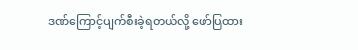ဒဏ်ကြောင့်ပျက်စီးခဲ့ရတယ်လို့ ဖော်ပြထား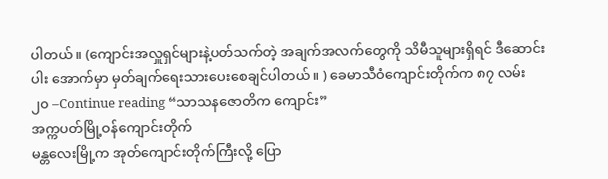ပါတယ်။ (ကျောင်းအလှူရှင်များနဲ့ပတ်သက်တဲ့ အချက်အလက်တွေကို သိမီသူများရှိရင် ဒီဆောင်းပါး အောက်မှာ မှတ်ချက်ရေးသားပေးစေချင်ပါတယ်။ ) ခေမာသီဝံကျောင်းတိုက်က ၈၇ လမ်း ၂၀ –Continue reading “သာသနဇောတိက ကျောင်း”
အက္ကပတ်မြို့ဝန်ကျောင်းတိုက်
မန္တလေးမြို့က အုတ်ကျောင်းတိုက်ကြီးလို့ ပြော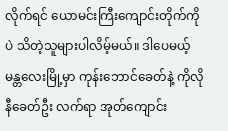လိုက်ရင် ယောမင်းကြီးကျောင်းတိုက်ကို ပဲ သိတဲ့သူများပါလိမ့်မယ်။ ဒါပေမယ့် မန္တလေးမြို့မှာ ကုန်းဘောင်ခေတ်နဲ့ ကိုလိုနီခေတ်ဦး လက်ရာ အုတ်ကျောင်း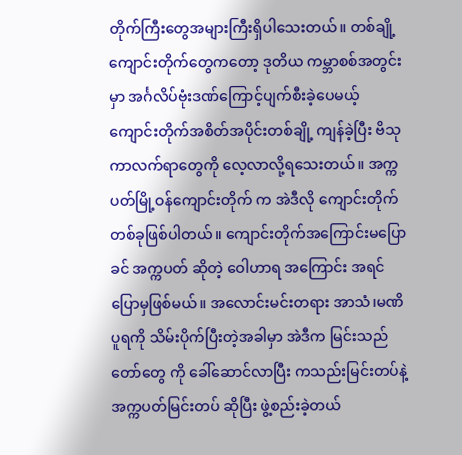တိုက်ကြီးတွေအများကြီးရှိပါသေးတယ်။ တစ်ချို့ကျောင်းတိုက်တွေကတော့ ဒုတိယ ကမ္ဘာစစ်အတွင်းမှာ အင်္ဂလိပ်ဗုံးဒဏ်ကြောင့်ပျက်စီးခဲ့ပေမယ့် ကျောင်းတိုက်အစိတ်အပိုင်းတစ်ချို့ ကျန်ခဲ့ပြီး ဗိသုကာလက်ရာတွေကို လေ့လာလို့ရသေးတယ်။ အက္ကပတ်မြို့ဝန်ကျောင်းတိုက် က အဲဒီလို ကျောင်းတိုက်တစ်ခုဖြစ်ပါတယ်။ ကျောင်းတိုက်အကြောင်းမပြောခင် အက္ကပတ် ဆိုတဲ့ ဝေါဟာရ အကြောင်း အရင်ပြောမှဖြစ်မယ်။ အလောင်းမင်းတရား အာသံ၊မဏိပူရကို သိမ်းပိုက်ပြီးတဲ့အခါမှာ အဲဒီက မြင်းသည်တော်တွေ ကို ခေါ်ဆောင်လာပြီး ကသည်းမြင်းတပ်နဲ့ အက္ကပတ်မြင်းတပ် ဆိုပြီး ဖွဲ့စည်းခဲ့တယ်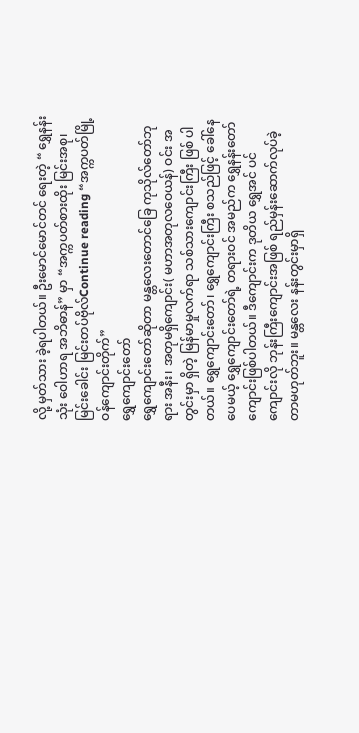လို့ မှတ်သား ခဲ့ရပါတယ်။ ဦးမောင်မောင်တင် ရေးတဲ့ “ ရွှေနန်းသုံး ဝေါဟာရ အဘိဓာန်” မှာ “အက္ကပတ်စားထိုး မြင်းအစု၊ မြင်းခေါင်း မြင်းတပ်ဗိုလ်Continue reading “အက္ကပတ်မြို့ဝန်ကျောင်းတိုက်”
ရွှေကျောင်းတော်
ရွှေကျောင်းတော်ဆိုတာ မန္တလေးတောင်ခြေ ကုသိုလ်တော်ဘုရား အနီး၊ အတုမရှိကျောင်း( မဟာအတုလဝေယန်) ဝင်း အတွင်းမှာ ရှိတဲ့ မြန်မာမှုလက်ရာ သစ်သားကျောင်းကြီး ဖြစ် ပါတယ်။ ရွှေကျောင်းတော်၊ ရွှေကျောင်းကြီး စသည်ဖြင့် ခေါ်နေပေမယ့် ရွှေကျောင်းတော်ရဲ့ တရားဝင် အမည်က ရွှေနန်းတော်ကျောင်းဖြစ်ပါတယ်။ ဒီကျောင်းက ဒုတိယ ရွှေအင် ပင်ကျောင်းလို ဘုန်းကြီးကျောင်းအဖြစ် ရည်မှန်းဆောက်လုပ်ခဲ့တာမဟုတ်ဘူး။ မန္တလေး နန်းတွင်းမှာရှိ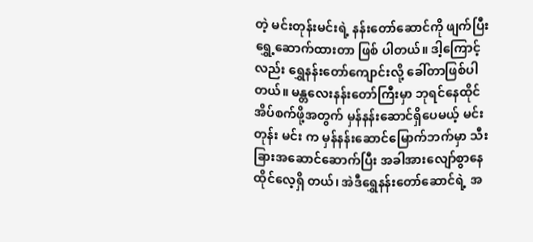တဲ့ မင်းတုန်းမင်းရဲ့ နန်းတော်ဆောင်ကို ဖျက်ပြီး ရွှေ့ဆောက်ထားတာ ဖြစ် ပါတယ်။ ဒါ့ကြောင့်လည်း ရွှေနန်းတော်ကျောင်းလို့ ခေါ်တာဖြစ်ပါတယ်။ မန္တလေးနန်းတော်ကြီးမှာ ဘုရင်နေထိုင်အိပ်စက်ဖို့အတွက် မှန်နန်းဆောင်ရှိပေမယ့် မင်းတုန်း မင်း က မှန်နန်းဆောင်မြောက်ဘက်မှာ သီးခြားအဆောင်ဆောက်ပြီး အခါအားလျော်စွာနေထိုင်လေ့ရှိ တယ်၊ အဲဒီရွှေနန်းတော်ဆောင်ရဲ့ အ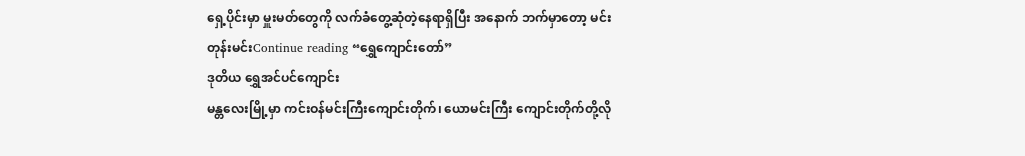ရှေ့ပိုင်းမှာ မှူးမတ်တွေကို လက်ခံတွေ့ဆုံတဲ့နေရာရှိပြီး အနောက် ဘက်မှာတော့ မင်းတုန်းမင်းContinue reading “ရွှေကျောင်းတော်”
ဒုတိယ ရွှေအင်ပင်ကျောင်း
မန္တလေးမြို့မှာ ကင်းဝန်မင်းကြီးကျောင်းတိုက်၊ ယောမင်းကြီး ကျောင်းတိုက်တို့လို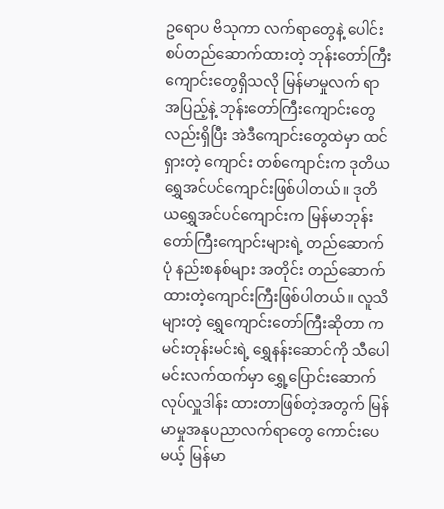ဥရောပ ဗိသုကာ လက်ရာတွေနဲ့ ပေါင်းစပ်တည်ဆောက်ထားတဲ့ ဘုန်းတော်ကြီးကျောင်းတွေရှိသလို မြန်မာမှုလက် ရာ အပြည့်နဲ့ ဘုန်းတော်ကြီးကျောင်းတွေလည်းရှိပြီး အဲဒီကျောင်းတွေထဲမှာ ထင်ရှားတဲ့ ကျောင်း တစ်ကျောင်းက ဒုတိယ ရွှေအင်ပင်ကျောင်းဖြစ်ပါတယ်။ ဒုတိယရွှေအင်ပင်ကျောင်းက မြန်မာဘုန်းတော်ကြီးကျောင်းများရဲ့ တည်ဆောက်ပုံ နည်းစနစ်များ အတိုင်း တည်ဆောက်ထားတဲ့ကျောင်းကြီးဖြစ်ပါတယ်။ လူသိများတဲ့ ရွှေကျောင်းတော်ကြီးဆိုတာ က မင်းတုန်းမင်းရဲ့ ရွှေနန်းဆောင်ကို သီပေါမင်းလက်ထက်မှာ ရွှေ့ပြောင်းဆောက်လုပ်လှူဒါန်း ထားတာဖြစ်တဲ့အတွက် မြန်မာမှုအနုပညာလက်ရာတွေ ကောင်းပေမယ့် မြန်မာ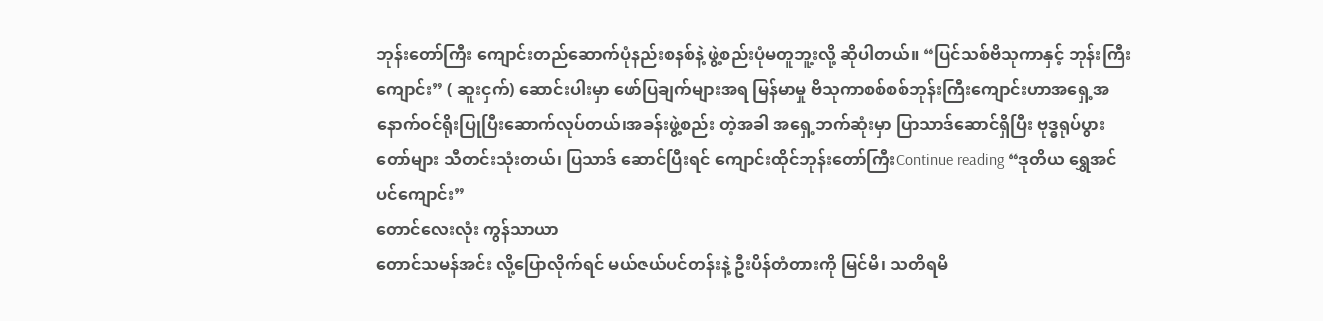ဘုန်းတော်ကြီး ကျောင်းတည်ဆောက်ပုံနည်းစနစ်နဲ့ ဖွဲ့စည်းပုံမတူဘူ့းလို့ ဆိုပါတယ်။ “ပြင်သစ်ဗိသုကာနှင့် ဘုန်းကြီးကျောင်း” ( ဆူးငှက်) ဆောင်းပါးမှာ ဖော်ပြချက်များအရ မြန်မာမှု ဗိသုကာစစ်စစ်ဘုန်းကြီးကျောင်းဟာအရှေ့အနောက်ဝင်ရိုးပြုပြီးဆောက်လုပ်တယ်၊အခန်းဖွဲ့စည်း တဲ့အခါ အရှေ့ဘက်ဆုံးမှာ ပြာသာဒ်ဆောင်ရှိပြီး ဗုဒ္ဓရုပ်ပွားတော်များ သီတင်းသုံးတယ်၊ ပြသာဒ် ဆောင်ပြီးရင် ကျောင်းထိုင်ဘုန်းတော်ကြီးContinue reading “ဒုတိယ ရွှေအင်ပင်ကျောင်း”
တောင်လေးလုံး ကွန်သာယာ
တောင်သမန်အင်း လို့ပြောလိုက်ရင် မယ်ဇယ်ပင်တန်းနဲ့ ဦးပိန်တံတားကို မြင်မိ၊ သတိရမိ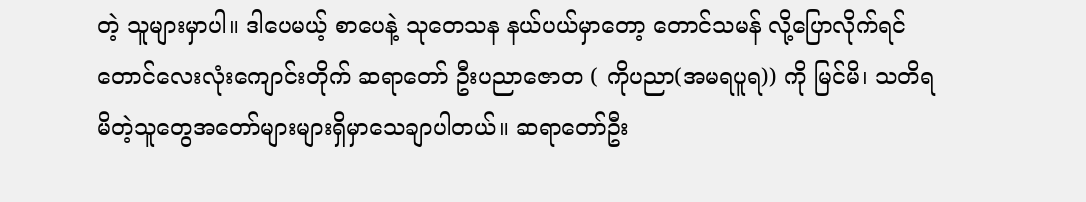တဲ့ သူများမှာပါ။ ဒါပေမယ့် စာပေနဲ့ သုတေသန နယ်ပယ်မှာတော့ တောင်သမန် လို့ပြောလိုက်ရင် တောင်လေးလုံးကျောင်းတိုက် ဆရာတော် ဦးပညာဇောတ ( ကိုပညာ(အမရပူရ)) ကို မြင်မိ၊ သတိရမိတဲ့သူတွေအတော်များများရှိမှာသေချာပါတယ်။ ဆရာတော်ဦး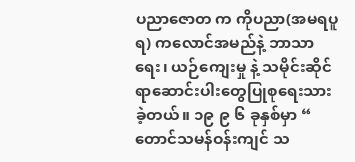ပညာဇောတ က ကိုပညာ(အမရပူရ) ကလောင်အမည်နဲ့ ဘာသာရေး၊ ယဉ်ကျေးမှု နဲ့ သမိုင်းဆိုင်ရာဆောင်းပါးတွေပြုစုရေးသားခဲ့တယ်။ ၁၉ ၉ ၆ ခုနှစ်မှာ “ တောင်သမန်ဝန်းကျင် သ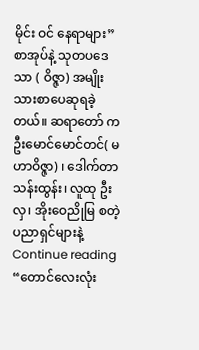မိုင်း ဝင် နေရာများ” စာအုပ်နဲ့ သုတပဒေသာ ( ဝိဇ္ဇာ) အမျိုးသားစာပေဆုရခဲ့တယ်။ ဆရာတော် က ဦးမောင်မောင်တင်( မဟာဝိဇ္ဇာ) ၊ ဒေါက်တာသန်းထွန်း၊ လူထု ဦးလှ၊ အိုးဝေညိုမြ စတဲ့ ပညာရှင်များနဲ့Continue reading “တောင်လေးလုံး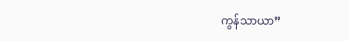ကွန်သာယာ”